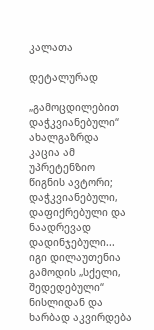კალათა

დეტალურად

„გამოცდილებით დაჭკვიანებული“ ახალგაზრდა კაცია ამ უპრეტენზიო წიგნის ავტორი; დაჭკვიანებული, დაფიქრებული და ნაადრევად დადინჯებული... იგი დილაუთენია გამოდის „სქელი, შედედებული“ ნისლიდან და ხარბად აკვირდება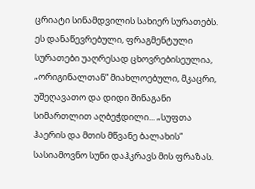ცრიატი სინამდვილის სახიერ სურათებს. ეს დანაწევრებული, ფრაგმენტული სურათები უაღრესად ცხოვრებისეულია, „ორიგინალთან“ მიახლოებული, მკაცრი, უშეღავათო და დიდი შინაგანი სიმართლით აღბეჭდილი... „სუფთა ჰაერის და მთის მწვანე ბალახის“ სასიამოვნო სუნი დაჰკრავს მის ფრაზას.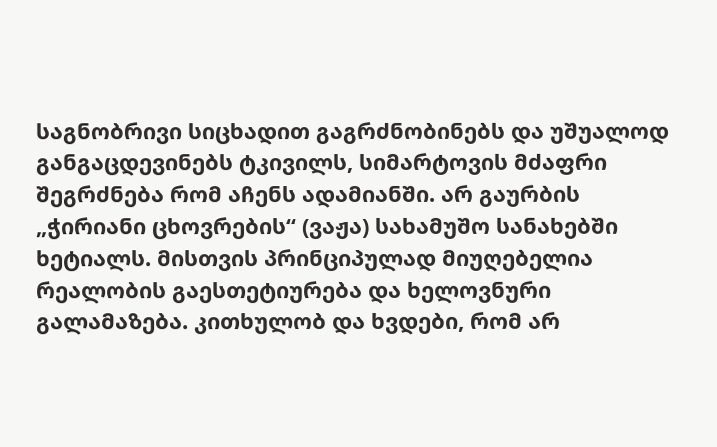საგნობრივი სიცხადით გაგრძნობინებს და უშუალოდ განგაცდევინებს ტკივილს, სიმარტოვის მძაფრი შეგრძნება რომ აჩენს ადამიანში. არ გაურბის „ჭირიანი ცხოვრების“ (ვაჟა) სახამუშო სანახებში ხეტიალს. მისთვის პრინციპულად მიუღებელია რეალობის გაესთეტიურება და ხელოვნური გალამაზება. კითხულობ და ხვდები, რომ არ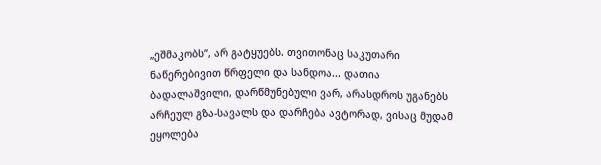„ეშმაკობს“, არ გატყუებს. თვითონაც საკუთარი ნაწერებივით წრფელი და სანდოა... დათია ბადალაშვილი, დარწმუნებული ვარ, არასდროს უგანებს არჩეულ გზა-სავალს და დარჩება ავტორად, ვისაც მუდამ ეყოლება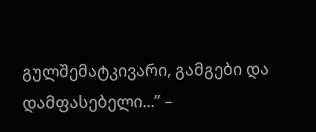გულშემატკივარი, გამგები და დამფასებელი...” –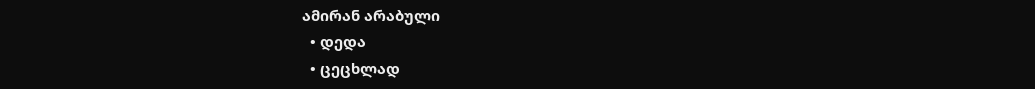ამირან არაბული
  • დედა
  • ცეცხლად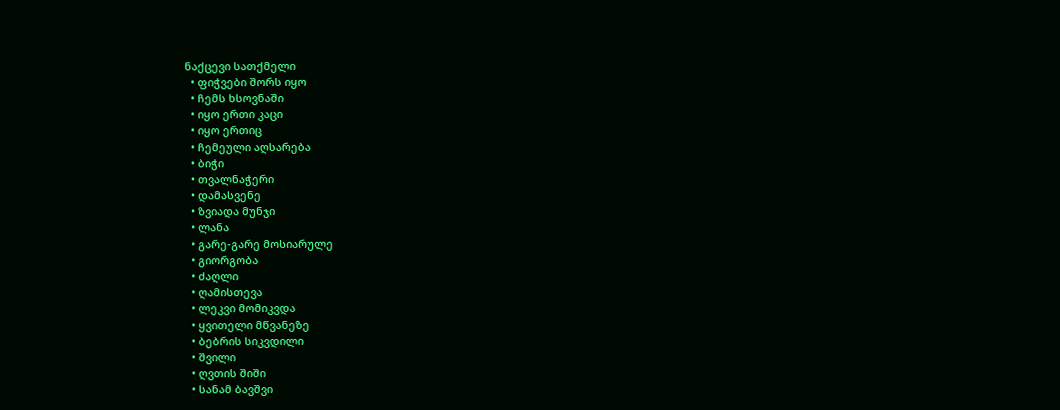ნაქცევი სათქმელი
  • ფიჭვები შორს იყო
  • ჩემს ხსოვნაში
  • იყო ერთი კაცი
  • იყო ერთიც
  • ჩემეული აღსარება
  • ბიჭი
  • თვალნაჭერი
  • დამასვენე
  • ზვიადა მუნჯი
  • ლანა
  • გარე-გარე მოსიარულე
  • გიორგობა
  • ძაღლი
  • ღამისთევა
  • ლეკვი მომიკვდა
  • ყვითელი მწვანეზე
  • ბებრის სიკვდილი
  • შვილი
  • ღვთის შიში
  • სანამ ბავშვი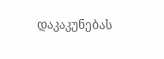დაკაკუნებას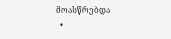მოასწრებდა
  •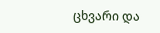ცხვარი და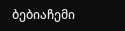ბებიაჩემი